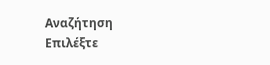Αναζήτηση
Επιλέξτε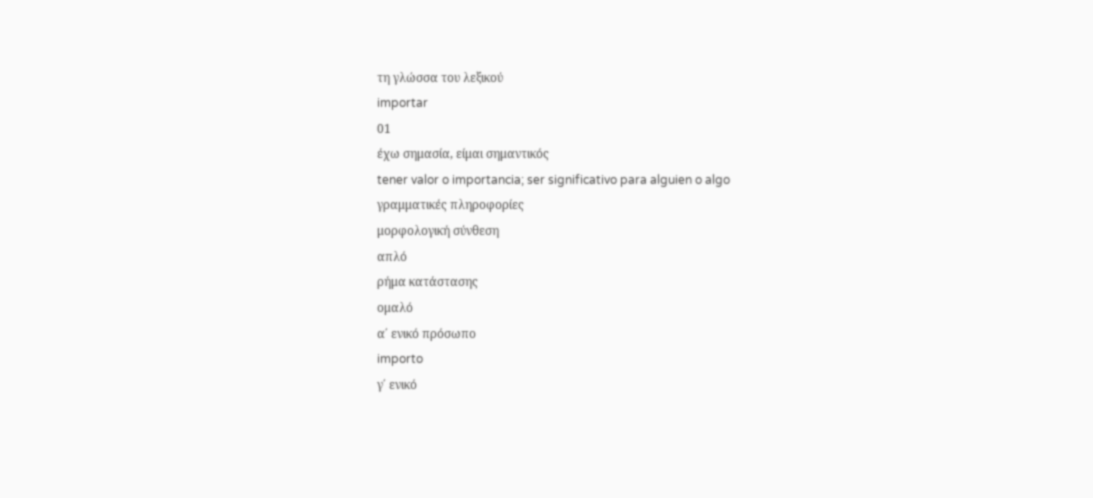τη γλώσσα του λεξικού
importar
01
έχω σημασία, είμαι σημαντικός
tener valor o importancia; ser significativo para alguien o algo
γραμματικές πληροφορίες
μορφολογική σύνθεση
απλό
ρήμα κατάστασης
ομαλό
α΄ ενικό πρόσωπο
importo
γ΄ ενικό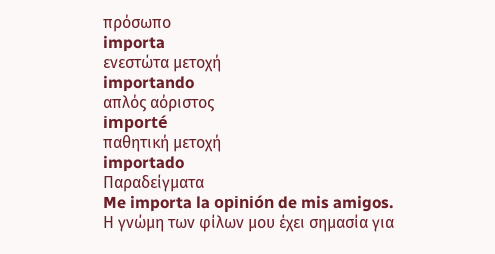πρόσωπο
importa
ενεστώτα μετοχή
importando
απλός αόριστος
importé
παθητική μετοχή
importado
Παραδείγματα
Me importa la opinión de mis amigos.
Η γνώμη των φίλων μου έχει σημασία για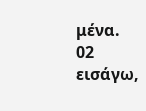μένα.
02
εισάγω,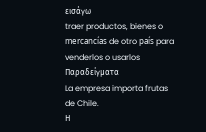εισάγω
traer productos, bienes o mercancías de otro país para venderlos o usarlos
Παραδείγματα
La empresa importa frutas de Chile.
Η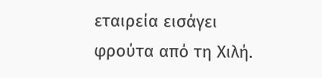εταιρεία εισάγει φρούτα από τη Χιλή.